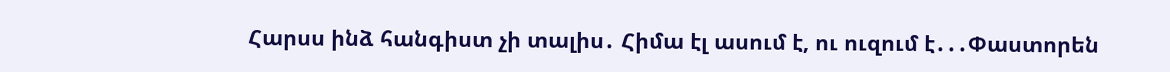Հարսս ինձ հանգիստ չի տալիս․ Հիմա էլ ասում է, ու ուզում է․․․Փաստորեն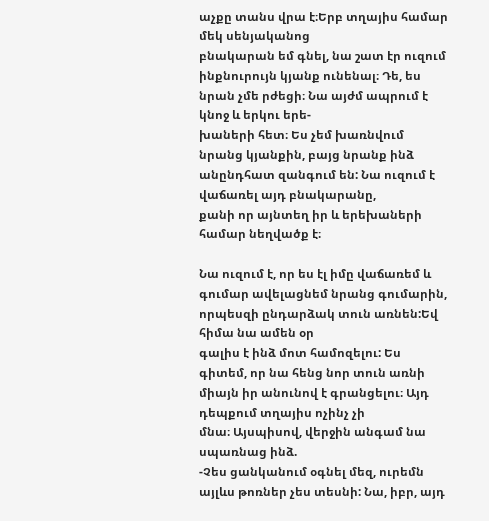աչքը տանս վրա է։Երբ տղայիս համար մեկ սենյականոց
բնակարան եմ գնել, նա շատ էր ուզում ինքնուրույն կյանք ունենալ։ Դե, ես նրան չմե րժեցի։ Նա այժմ ապրում է կնոջ և երկու երե-
խաների հետ։ Ես չեմ խառնվում նրանց կյանքին, բայց նրանք ինձ անընդհատ զանգում են: Նա ուզում է վաճառել այդ բնակարանը,
քանի որ այնտեղ իր և երեխաների համար նեղվածք է։

Նա ուզում է, որ ես էլ իմը վաճառեմ և գումար ավելացնեմ նրանց գումարին, որպեսզի ընդարձակ տուն առնեն:Եվ հիմա նա ամեն օր
գալիս է ինձ մոտ համոզելու: Ես գիտեմ, որ նա հենց նոր տուն առնի միայն իր անունով է գրանցելու։ Այդ դեպքում տղայիս ոչինչ չի
մնա։ Այսպիսով, վերջին անգամ նա սպառնաց ինձ.
-Չես ցանկանում օգնել մեզ, ուրեմն այլևս թոռներ չես տեսնի: Նա, իբր, այդ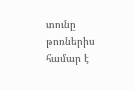տունը թոռներիս համար է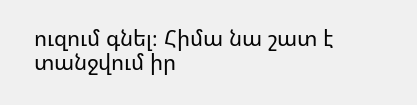ուզում գնել։ Հիմա նա շատ է
տանջվում իր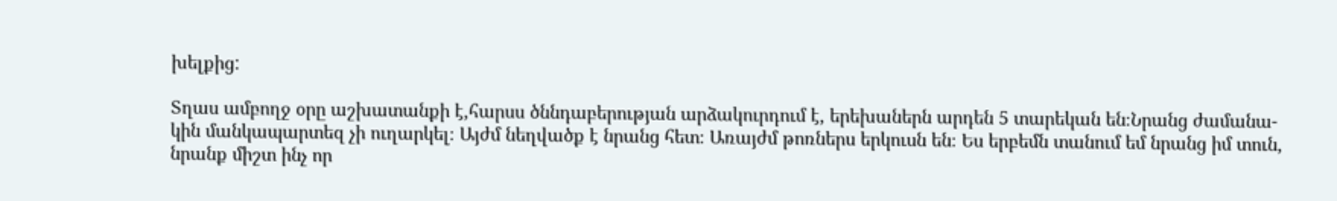խելքից:

Տղաս ամբողջ օրը աշխատանքի է,հարսս ծննդաբերության արձակուրդում է, երեխաներն արդեն 5 տարեկան են։Նրանց ժամանա-
կին մանկապարտեզ չի ուղարկել։ Այժմ նեղվածք է նրանց հետ։ Առայժմ թոռներս երկուսն են։ Ես երբեմն տանում եմ նրանց իմ տուն,
նրանք միշտ ինչ որ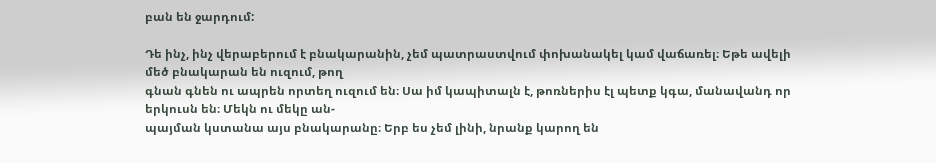բան են ջարդում:

Դե ինչ, ինչ վերաբերում է բնակարանին, չեմ պատրաստվում փոխանակել կամ վաճառել։ Եթե ավելի մեծ բնակարան են ուզում, թող
գնան գնեն ու ապրեն որտեղ ուզում են։ Սա իմ կապիտալն է, թոռներիս էլ պետք կգա, մանավանդ որ երկուսն են։ Մեկն ու մեկը ան-
պայման կստանա այս բնակարանը։ Երբ ես չեմ լինի, նրանք կարող են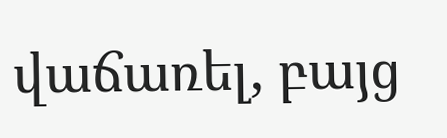վաճառել, բայց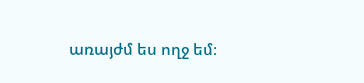առայժմ ես ողջ եմ։